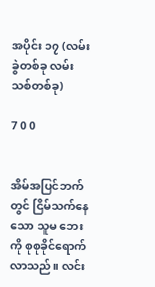အပိုင်း ၁၇ (လမ်းခွဲတစ်ခု လမ်းသစ်တစ်ခု)

7 0 0


အိမ်အပြင်ဘက်တွင် ငြိမ်သက်နေသော သူမ ဘေးကို စုစုခိုင်ရောက်လာသည်။ လင်း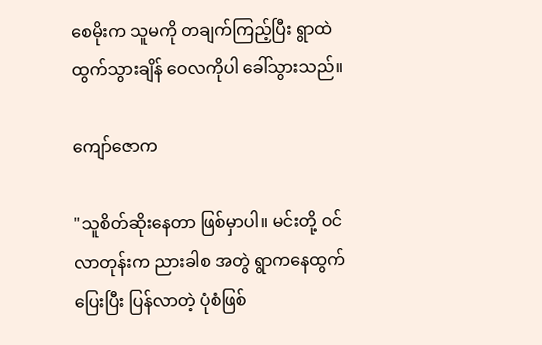စေမိုးက သူမကို တချက်ကြည့်ပြီး ရွာထဲ ထွက်သွားချိန် ဝေလကိုပါ ခေါ်သွားသည်။

ကျော်ဇောက

"သူစိတ်ဆိုးနေတာ ဖြစ်မှာပါ။ မင်းတို့ ဝင်လာတုန်းက ညားခါစ အတွဲ ရွာကနေထွက်ပြေးပြီး ပြန်လာတဲ့ ပုံစံဖြစ်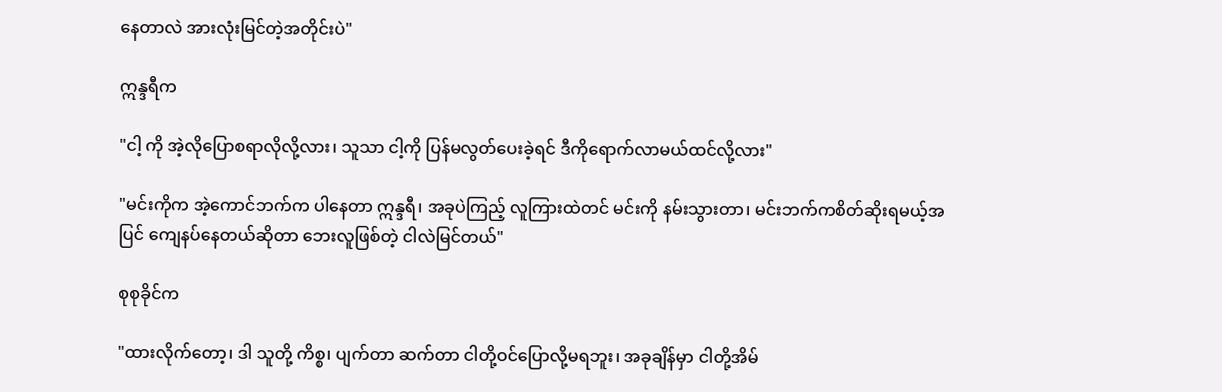နေတာလဲ အားလုံးမြင်တဲ့အတိုင်းပဲ"

ဣန္ဒရီက

"ငါ့ ကို အဲ့လိုပြောစရာလိုလို့လား၊ သူသာ ငါ့ကို ပြန်မလွတ်ပေးခဲ့ရင် ဒီကိုရောက်လာမယ်ထင်လို့လား"

"မင်းကိုက အဲ့ကောင်ဘက်က ပါနေတာ ဣန္ဒရီ၊ အခုပဲကြည့် လူကြားထဲတင် မင်းကို နမ်းသွားတာ၊ မင်းဘက်ကစိတ်ဆိုးရမယ့်အပြင် ကျေနပ်နေတယ်ဆိုတာ ဘေးလူဖြစ်တဲ့ ငါလဲမြင်တယ်"

စုစုခိုင်က

"ထားလိုက်တော့၊ ဒါ သူတို့ ကိစ္စ၊ ပျက်တာ ဆက်တာ ငါတို့ဝင်ပြောလို့မရဘူး၊ အခုချိန်မှာ ငါတို့အိမ်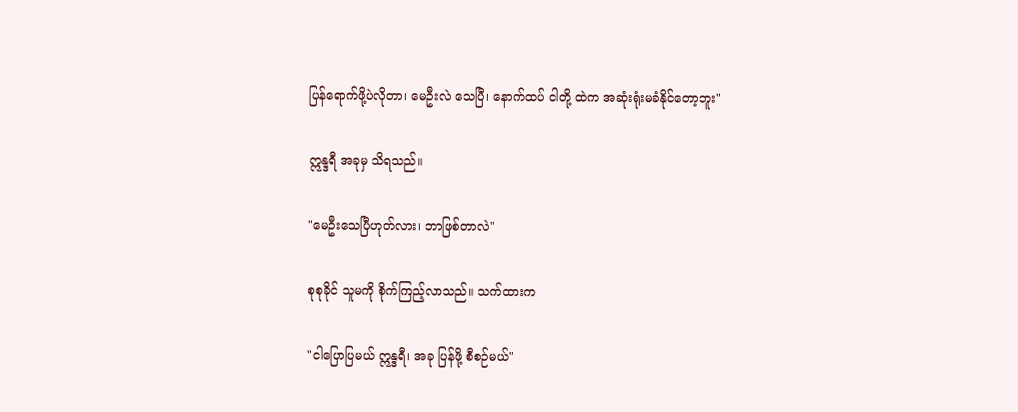ပြန်ရောက်ဖို့ပဲလိုတာ၊ မေဦးလဲ သေပြီ၊ နောက်ထပ် ငါတို့ ထဲက အဆုံးရုံးမခံနိုင်တော့ဘူး"

ဣန္ဒရီ အခုမှ သိရသည်။

"မေဦးသေပြီဟုတ်လား၊ ဘာဖြစ်တာလဲ"

စုစုခိုင် သူမကို စိုက်ကြည့်လာသည်။ သက်ထားက

"ငါပြောပြမယ် ဣန္ဒရီ၊ အခု ပြန်ဖို့ စီစဉ်မယ်"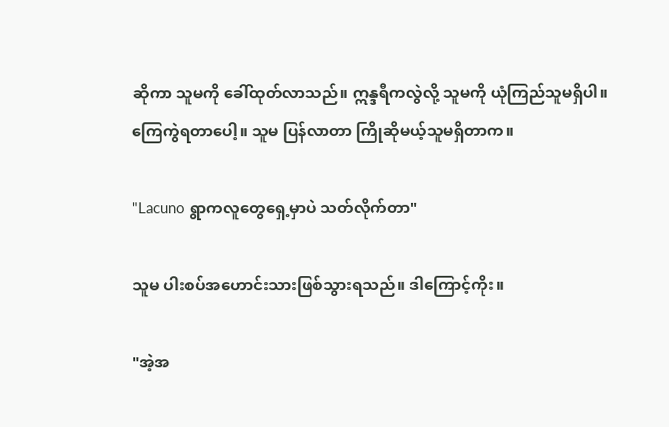ဆိုကာ သူမကို ခေါ်ထုတ်လာသည်။ ဣန္ဒရီကလွဲလို့ သူမကို ယုံကြည်သူမရှိပါ။ ကြေကွဲရတာပေါ့။ သူမ ပြန်လာတာ ကြိုဆိုမယ့်သူမရှိတာက။

"Lacuno ရွာကလူတွေရှေ့မှာပဲ သတ်လိုက်တာ"

သူမ ပါးစပ်အဟောင်းသားဖြစ်သွားရသည်။ ဒါကြောင့်ကိုး။

"အဲ့အ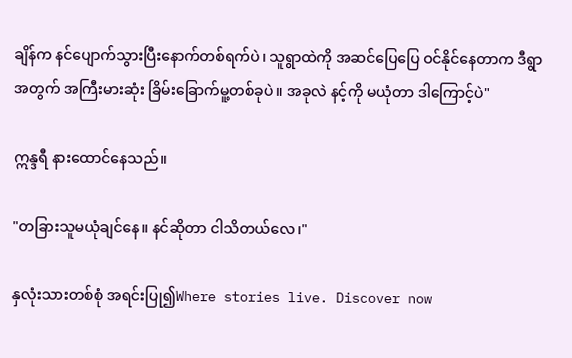ချိန်က နင်ပျောက်သွားပြီးနောက်တစ်ရက်ပဲ၊ သူရွာထဲကို အဆင်ပြေပြေ ဝင်နိုင်နေတာက ဒီရွာ အတွက် အကြီးမားဆုံး ခြိမ်းခြောက်မူ့တစ်ခုပဲ။ အခုလဲ နင့်ကို မယုံတာ ဒါကြောင့်ပဲ"

ဣန္ဒရီ နားထောင်နေသည်။

"တခြားသူမယုံချင်နေ။ နင်ဆိုတာ ငါသိတယ်လေ၊"

နှလုံးသားတစ်စုံ အရင်းပြု၍Where stories live. Discover now